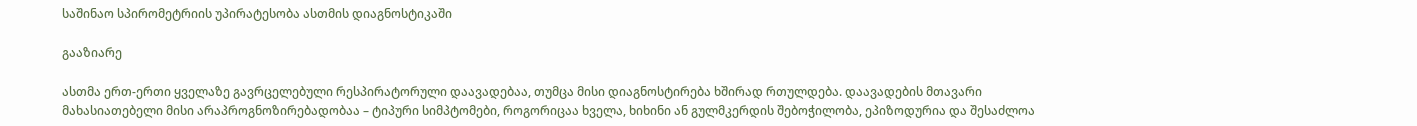საშინაო სპირომეტრიის უპირატესობა ასთმის დიაგნოსტიკაში

გააზიარე

ასთმა ერთ-ერთი ყველაზე გავრცელებული რესპირატორული დაავადებაა, თუმცა მისი დიაგნოსტირება ხშირად რთულდება. დაავადების მთავარი მახასიათებელი მისი არაპროგნოზირებადობაა – ტიპური სიმპტომები, როგორიცაა ხველა, ხიხინი ან გულმკერდის შებოჭილობა, ეპიზოდურია და შესაძლოა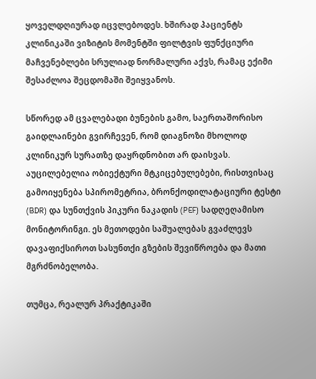ყოველდღიურად იცვლებოდეს. ხშირად პაციენტს კლინიკაში ვიზიტის მომენტში ფილტვის ფუნქციური მაჩვენებლები სრულიად ნორმალური აქვს, რამაც ექიმი შესაძლოა შეცდომაში შეიყვანოს.

სწორედ ამ ცვალებადი ბუნების გამო, საერთაშორისო გაიდლაინები გვირჩევენ, რომ დიაგნოზი მხოლოდ კლინიკურ სურათზე დაყრდნობით არ დაისვას. აუცილებელია ობიექტური მტკიცებულებები, რისთვისაც გამოიყენება სპირომეტრია, ბრონქოდილატაციური ტესტი (BDR) და სუნთქვის პიკური ნაკადის (PEF) სადღეღამისო მონიტორინგი. ეს მეთოდები საშუალებას გვაძლევს დავაფიქსიროთ სასუნთქი გზების შევიწროება და მათი მგრძნობელობა.

თუმცა, რეალურ პრაქტიკაში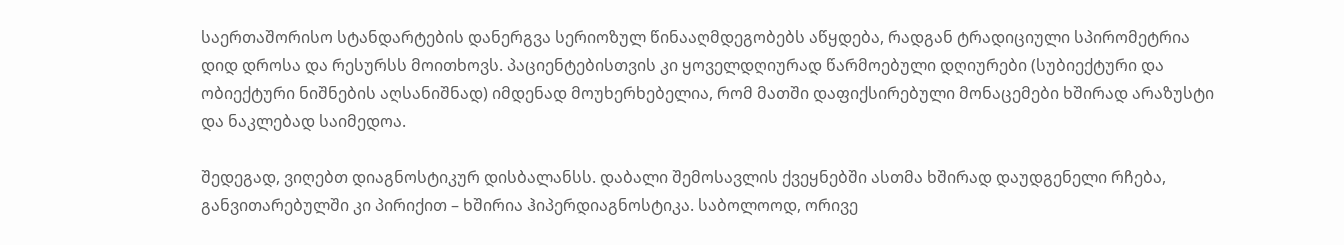საერთაშორისო სტანდარტების დანერგვა სერიოზულ წინააღმდეგობებს აწყდება, რადგან ტრადიციული სპირომეტრია დიდ დროსა და რესურსს მოითხოვს. პაციენტებისთვის კი ყოველდღიურად წარმოებული დღიურები (სუბიექტური და ობიექტური ნიშნების აღსანიშნად) იმდენად მოუხერხებელია, რომ მათში დაფიქსირებული მონაცემები ხშირად არაზუსტი და ნაკლებად საიმედოა.

შედეგად, ვიღებთ დიაგნოსტიკურ დისბალანსს. დაბალი შემოსავლის ქვეყნებში ასთმა ხშირად დაუდგენელი რჩება, განვითარებულში კი პირიქით – ხშირია ჰიპერდიაგნოსტიკა. საბოლოოდ, ორივე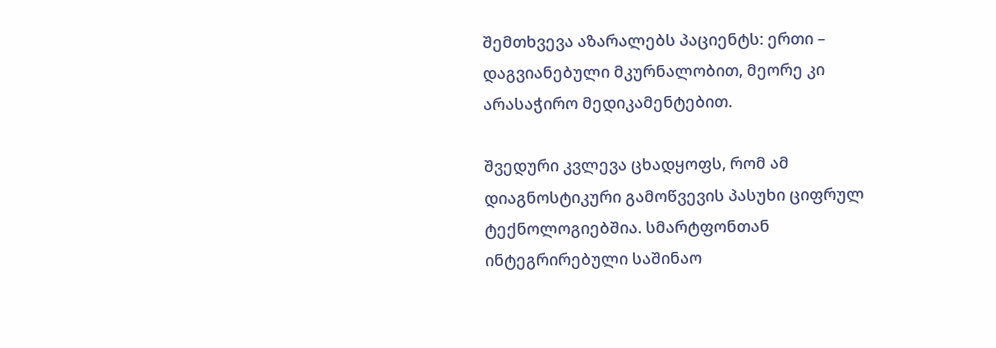შემთხვევა აზარალებს პაციენტს: ერთი – დაგვიანებული მკურნალობით, მეორე კი  არასაჭირო მედიკამენტებით.

შვედური კვლევა ცხადყოფს, რომ ამ დიაგნოსტიკური გამოწვევის პასუხი ციფრულ ტექნოლოგიებშია. სმარტფონთან ინტეგრირებული საშინაო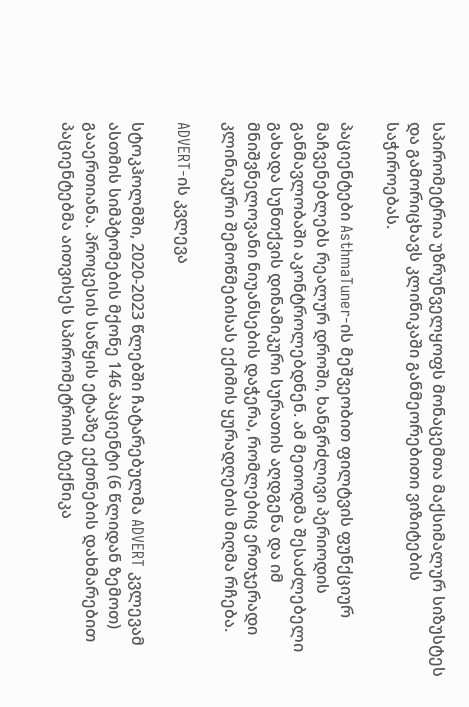სპირომეტრია უზრუნველყოფს მონაცემთა მაქსიმალურ სიზუსტეს და გამორიცხავს კლინიკაში განმეორებითი ვიზიტების საჭიროებას.

პაციენტები AsthmaTuner-ის მეშვეობით ფილტვის ფუნქციურ მაჩვენებლებს რეალურ დროში, ხანგრძლივი პერიოდის განმავლობაში აკონტროლებდნენ. ამ მეთოდმა შესაძლებელი გახადა სუნთქვის დინამიკური სურათის აღდგენა და იმ მნიშვნელოვანი ნიუანსების დაჭერა, რომლებიც ერთჯერადი კლინიკური შემოწმებისას ექიმის ყურადღების მიღმა რჩება.

ADVERT-ის კვლევა

სტოკჰოლმში, 2020-2023 წლებში ჩატარებულმა ADVERT კვლევამ ასთმის სიმპტომების მქონე 146 პაციენტი (6 წლიდან ზემოთ) გააერთიანა. პროცესის საწყის ეტაპზე ექთნების დახმარებით პაციენტებმა აითვისეს სპირომეტრიის ტექნიკა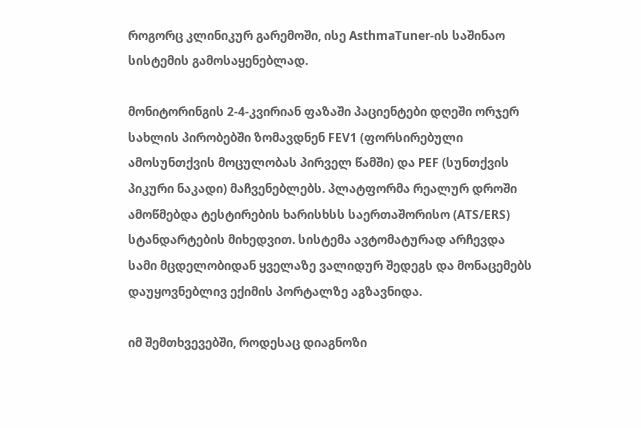როგორც კლინიკურ გარემოში, ისე AsthmaTuner-ის საშინაო სისტემის გამოსაყენებლად.

მონიტორინგის 2-4-კვირიან ფაზაში პაციენტები დღეში ორჯერ სახლის პირობებში ზომავდნენ FEV1 (ფორსირებული ამოსუნთქვის მოცულობას პირველ წამში) და PEF (სუნთქვის პიკური ნაკადი) მაჩვენებლებს. პლატფორმა რეალურ დროში ამოწმებდა ტესტირების ხარისხსს საერთაშორისო (ATS/ERS) სტანდარტების მიხედვით. სისტემა ავტომატურად არჩევდა სამი მცდელობიდან ყველაზე ვალიდურ შედეგს და მონაცემებს დაუყოვნებლივ ექიმის პორტალზე აგზავნიდა.

იმ შემთხვევებში, როდესაც დიაგნოზი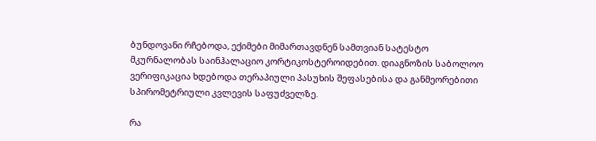ბუნდოვანი რჩებოდა, ექიმები მიმართავდნენ სამთვიან სატესტო მკურნალობას საინჰალაციო კორტიკოსტეროიდებით. დიაგნოზის საბოლოო ვერიფიკაცია ხდებოდა თერაპიული პასუხის შეფასებისა და განმეორებითი სპირომეტრიული კვლევის საფუძველზე.

რა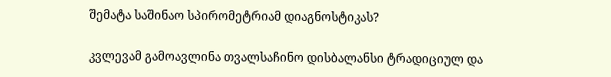შემატა საშინაო სპირომეტრიამ დიაგნოსტიკას?

კვლევამ გამოავლინა თვალსაჩინო დისბალანსი ტრადიციულ და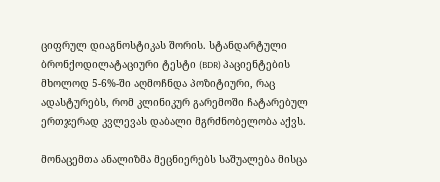ციფრულ დიაგნოსტიკას შორის. სტანდარტული ბრონქოდილატაციური ტესტი (BDR) პაციენტების მხოლოდ 5-6%-ში აღმოჩნდა პოზიტიური, რაც ადასტურებს, რომ კლინიკურ გარემოში ჩატარებულ ერთჯერად კვლევას დაბალი მგრძნობელობა აქვს.

მონაცემთა ანალიზმა მეცნიერებს საშუალება მისცა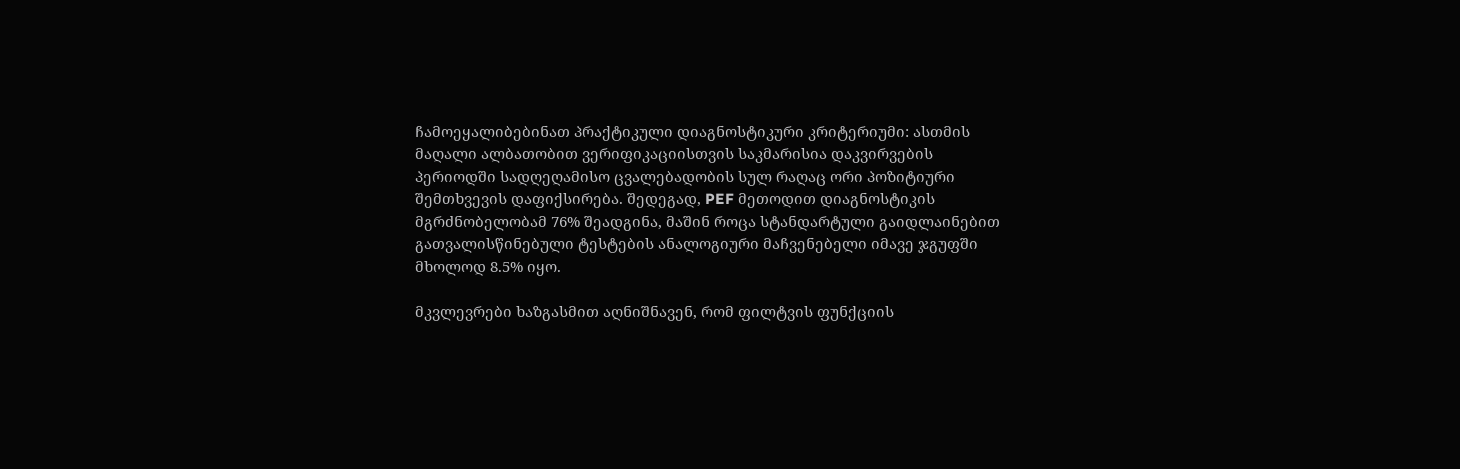ჩამოეყალიბებინათ პრაქტიკული დიაგნოსტიკური კრიტერიუმი: ასთმის მაღალი ალბათობით ვერიფიკაციისთვის საკმარისია დაკვირვების პერიოდში სადღეღამისო ცვალებადობის სულ რაღაც ორი პოზიტიური შემთხვევის დაფიქსირება. შედეგად, PEF მეთოდით დიაგნოსტიკის მგრძნობელობამ 76% შეადგინა, მაშინ როცა სტანდარტული გაიდლაინებით გათვალისწინებული ტესტების ანალოგიური მაჩვენებელი იმავე ჯგუფში მხოლოდ 8.5% იყო.

მკვლევრები ხაზგასმით აღნიშნავენ, რომ ფილტვის ფუნქციის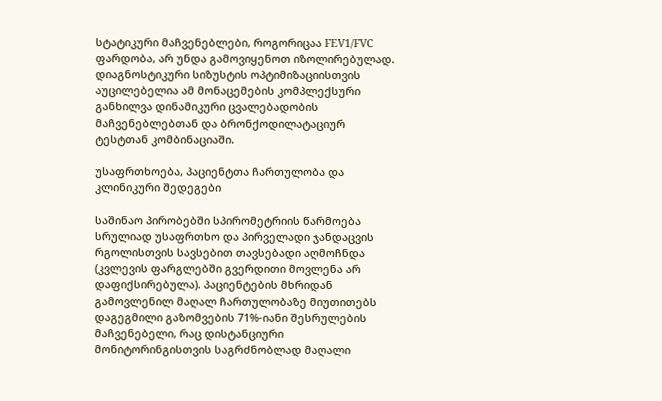სტატიკური მაჩვენებლები, როგორიცაა FEV1/FVC ფარდობა, არ უნდა გამოვიყენოთ იზოლირებულად. დიაგნოსტიკური სიზუსტის ოპტიმიზაციისთვის აუცილებელია ამ მონაცემების კომპლექსური განხილვა დინამიკური ცვალებადობის მაჩვენებლებთან და ბრონქოდილატაციურ ტესტთან კომბინაციაში.

უსაფრთხოება, პაციენტთა ჩართულობა და კლინიკური შედეგები

საშინაო პირობებში სპირომეტრიის წარმოება სრულიად უსაფრთხო და პირველადი ჯანდაცვის რგოლისთვის სავსებით თავსებადი აღმოჩნდა (კვლევის ფარგლებში გვერდითი მოვლენა არ დაფიქსირებულა). პაციენტების მხრიდან გამოვლენილ მაღალ ჩართულობაზე მიუთითებს დაგეგმილი გაზომვების 71%-იანი შესრულების მაჩვენებელი, რაც დისტანციური მონიტორინგისთვის საგრძნობლად მაღალი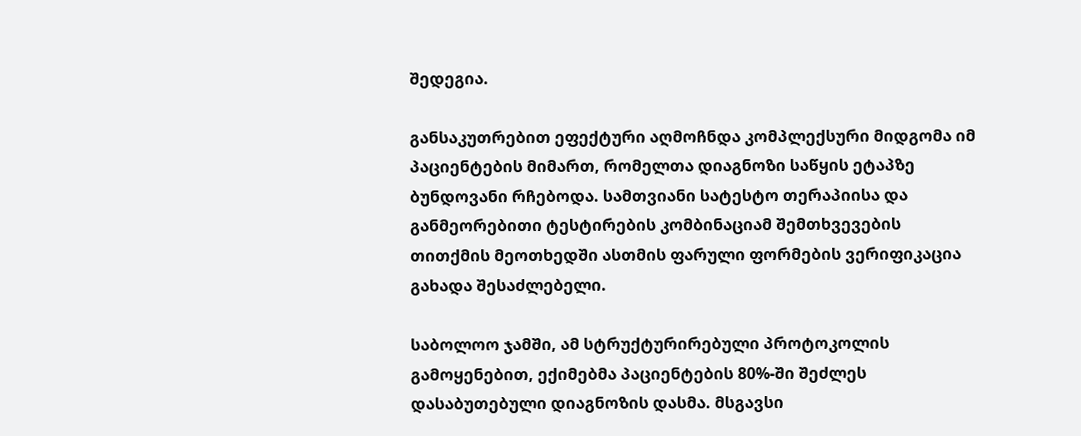შედეგია.

განსაკუთრებით ეფექტური აღმოჩნდა კომპლექსური მიდგომა იმ პაციენტების მიმართ, რომელთა დიაგნოზი საწყის ეტაპზე ბუნდოვანი რჩებოდა. სამთვიანი სატესტო თერაპიისა და განმეორებითი ტესტირების კომბინაციამ შემთხვევების თითქმის მეოთხედში ასთმის ფარული ფორმების ვერიფიკაცია გახადა შესაძლებელი.

საბოლოო ჯამში, ამ სტრუქტურირებული პროტოკოლის გამოყენებით, ექიმებმა პაციენტების 80%-ში შეძლეს დასაბუთებული დიაგნოზის დასმა. მსგავსი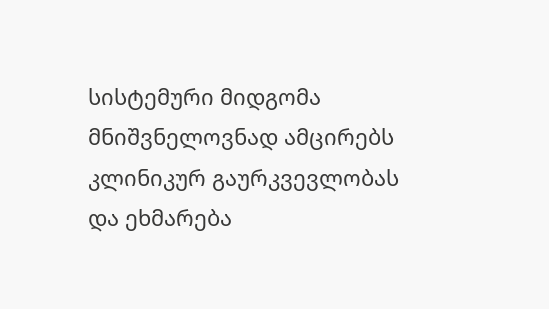სისტემური მიდგომა მნიშვნელოვნად ამცირებს კლინიკურ გაურკვევლობას და ეხმარება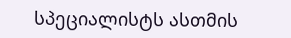სპეციალისტს ასთმის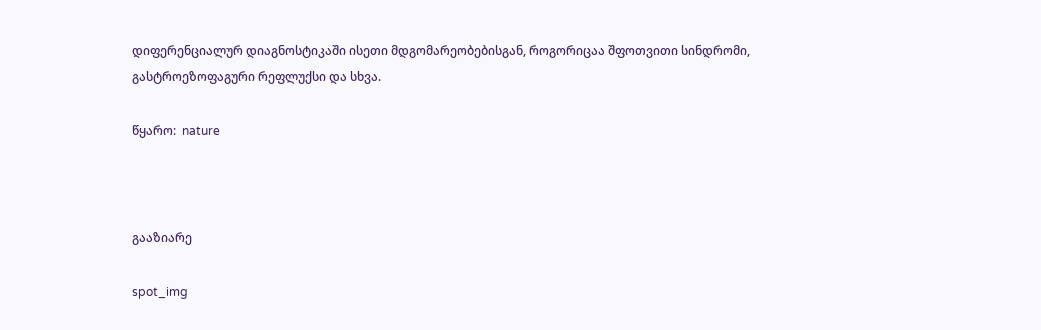დიფერენციალურ დიაგნოსტიკაში ისეთი მდგომარეობებისგან, როგორიცაა შფოთვითი სინდრომი, გასტროეზოფაგური რეფლუქსი და სხვა.

წყარო:  nature



გააზიარე

spot_img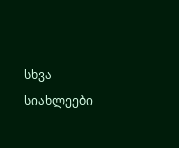სხვა სიახლეები